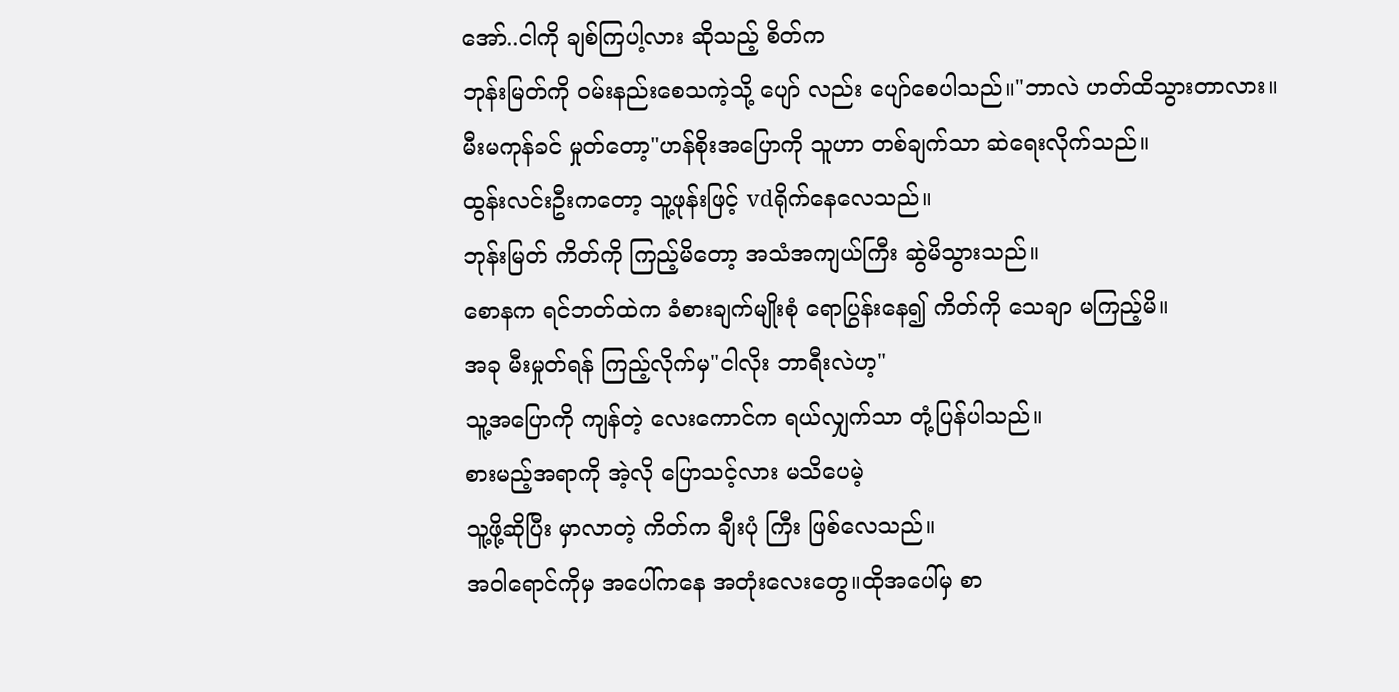အော်..ငါကို ချစ်ကြပါ့လား ဆိုသည့် စိတ်က
ဘုန်းမြတ်ကို ဝမ်းနည်းစေသကဲ့သို့ ပျော် လည်း ပျော်စေပါသည်။"ဘာလဲ ဟတ်ထိသွားတာလား။
မီးမကုန်ခင် မှုတ်တော့"ဟန်စိုးအပြောကို သူဟာ တစ်ချက်သာ ဆဲရေးလိုက်သည်။
ထွန်းလင်းဦးကတော့ သူ့ဖုန်းဖြင့် vdရိုက်နေလေသည်။
ဘုန်းမြတ် ကိတ်ကို ကြည့်မိတော့ အသံအကျယ်ကြီး ဆွဲမိသွားသည်။
စောနက ရင်ဘတ်ထဲက ခံစားချက်မျိုးစုံ ရောပြွန်းနေ၍ ကိတ်ကို သေချာ မကြည့်မိ။
အခု မီးမှုတ်ရန် ကြည့်လိုက်မှ"ငါလိုး ဘာရီးလဲဟ့"
သူ့အပြောကို ကျန်တဲ့ လေးကောင်က ရယ်လျှက်သာ တုံ့ပြန်ပါသည်။
စားမည့်အရာကို အဲ့လို ပြောသင့်လား မသိပေမဲ့
သူ့ဖို့ဆိုပြီး မှာလာတဲ့ ကိတ်က ချီးပုံ ကြီး ဖြစ်လေသည်။
အဝါရောင်ကိုမှ အပေါ်ကနေ အတုံးလေးတွေ။ထိုအပေါ်မှ စာ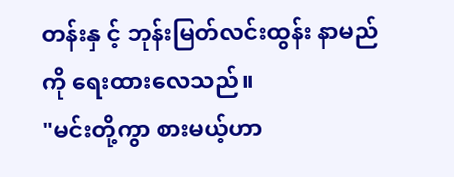တန်းနှ င့် ဘုန်းမြတ်လင်းထွန်း နာမည်ကို ရေးထားလေသည်။
"မင်းတို့ကွာ စားမယ့်ဟာ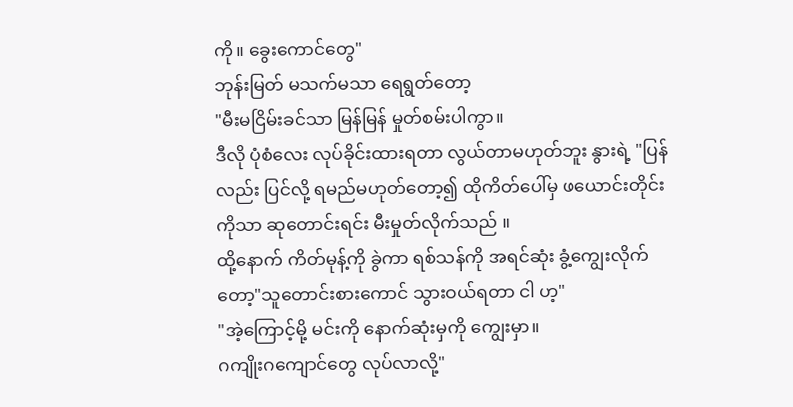ကို။ ခွေးကောင်တွေ"
ဘုန်းမြတ် မသက်မသာ ရေရွတ်တော့
"မီးမငြိမ်းခင်သာ မြန်မြန် မှုတ်စမ်းပါကွာ။
ဒီလို ပုံစံလေး လုပ်ခိုင်းထားရတာ လွယ်တာမဟုတ်ဘူး နွားရဲ့ "ပြန်လည်း ပြင်လို့ ရမည်မဟုတ်တော့၍ ထိုကိတ်ပေါ်မှ ဖယောင်းတိုင်းကိုသာ ဆုတောင်းရင်း မီးမှုတ်လိုက်သည် ။
ထို့နောက် ကိတ်မုန့်ကို ခွဲကာ ရစ်သန်ကို အရင်ဆုံး ခွံ့ကျွေးလိုက်တော့"သူတောင်းစားကောင် သွားဝယ်ရတာ ငါ ဟ့"
"အဲ့ကြောင့်မို့ မင်းကို နောက်ဆုံးမှကို ကျွေးမှာ။
ဂကျိုးဂကျောင်တွေ လုပ်လာလို့"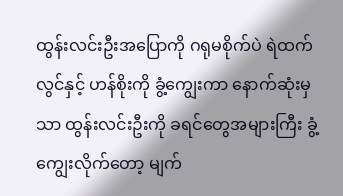ထွန်းလင်းဦးအပြောကို ဂရုမစိုက်ပဲ ရဲထက်လွင်နှင့် ဟန်စိုးကို ခွံ့ကျွေးကာ နောက်ဆုံးမှသာ ထွန်းလင်းဦးကို ခရင်တွေအများကြီး ခွံ့ကျွေးလိုက်တော့ မျက်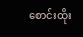စောင်းထိုး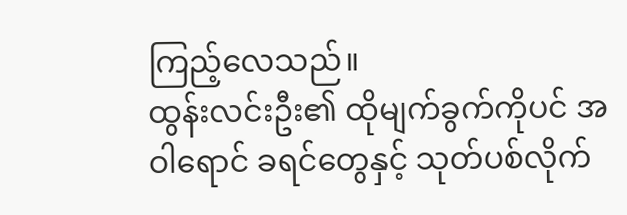ကြည့်လေသည်။
ထွန်းလင်းဦး၏ ထိုမျက်ခွက်ကိုပင် အဝါရောင် ခရင်တွေနှင့် သုတ်ပစ်လိုက်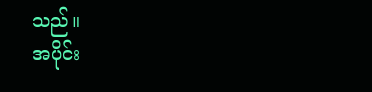သည်။
အပိုင်း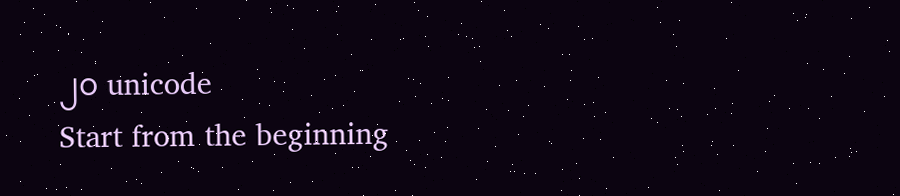၂၀ unicode
Start from the beginning